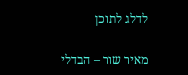לדלג לתוכן

מאיר שור – הבדלי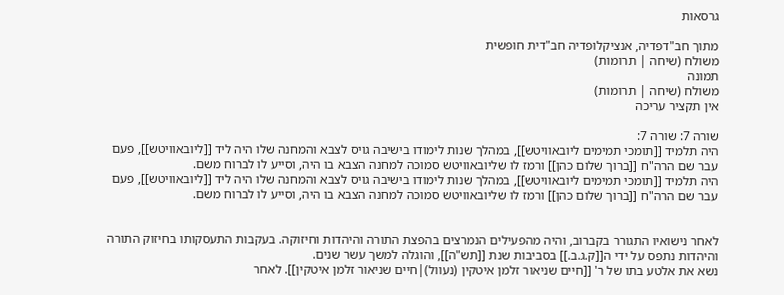גרסאות

מתוך חב"דפדיה, אנציקלופדיה חב"דית חופשית
משולח (שיחה | תרומות)
תמונה
משולח (שיחה | תרומות)
אין תקציר עריכה

שורה 7: שורה 7:
היה תלמיד [[תומכי תמימים ליובאוויטש]], במהלך שנות לימודו בישיבה גויס לצבא והמחנה שלו היה ליד [[ליובאוויטש]], פעם עבר שם הרה"ח [[ברוך שלום כהן]] ורמז לו שליובאוויטש סמוכה למחנה הצבא בו היה, וסייע לו לברוח משם.
היה תלמיד [[תומכי תמימים ליובאוויטש]], במהלך שנות לימודו בישיבה גויס לצבא והמחנה שלו היה ליד [[ליובאוויטש]], פעם עבר שם הרה"ח [[ברוך שלום כהן]] ורמז לו שליובאוויטש סמוכה למחנה הצבא בו היה, וסייע לו לברוח משם.


לאחר נישואיו התגורר בקברוב, והיה מהפעילים הנמרצים בהפצת התורה והיהדות וחיזוקה. בעקבות התעסקותו בחיזוק התורה והיהדות נתפס על ידי ה[[ק.ג.ב.]] בסביבות שנת [[תש"ה]], והוגלה למשך עשר שנים.
נשא את אלטע בתו של ר' [[חיים שניאור זלמן איטקין (נעוול)|חיים שניאור זלמן איטקין]]. לאחר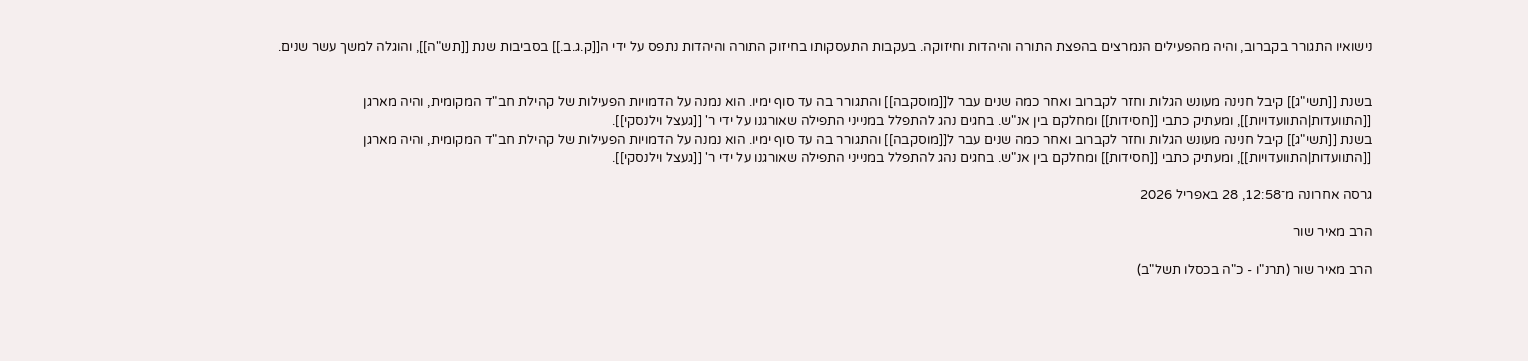נישואיו התגורר בקברוב, והיה מהפעילים הנמרצים בהפצת התורה והיהדות וחיזוקה. בעקבות התעסקותו בחיזוק התורה והיהדות נתפס על ידי ה[[ק.ג.ב.]] בסביבות שנת [[תש"ה]], והוגלה למשך עשר שנים.


בשנת [[תשי"ג]] קיבל חנינה מעונש הגלות וחזר לקברוב ואחר כמה שנים עבר ל[[מוסקבה]] והתגורר בה עד סוף ימיו. הוא נמנה על הדמויות הפעילות של קהילת חב"ד המקומית, והיה מארגן [[התוועדות|התוועדויות]], ומעתיק כתבי [[חסידות]] ומחלקם בין אנ"ש. בחגים נהג להתפלל במנייני התפילה שאורגנו על ידי ר' [[געצל וילנסקי]].
בשנת [[תשי"ג]] קיבל חנינה מעונש הגלות וחזר לקברוב ואחר כמה שנים עבר ל[[מוסקבה]] והתגורר בה עד סוף ימיו. הוא נמנה על הדמויות הפעילות של קהילת חב"ד המקומית, והיה מארגן [[התוועדות|התוועדויות]], ומעתיק כתבי [[חסידות]] ומחלקם בין אנ"ש. בחגים נהג להתפלל במנייני התפילה שאורגנו על ידי ר' [[געצל וילנסקי]].

גרסה אחרונה מ־12:58, 28 באפריל 2026

הרב מאיר שור

הרב מאיר שור (תרנ"ו - כ"ה בכסלו תשל"ב)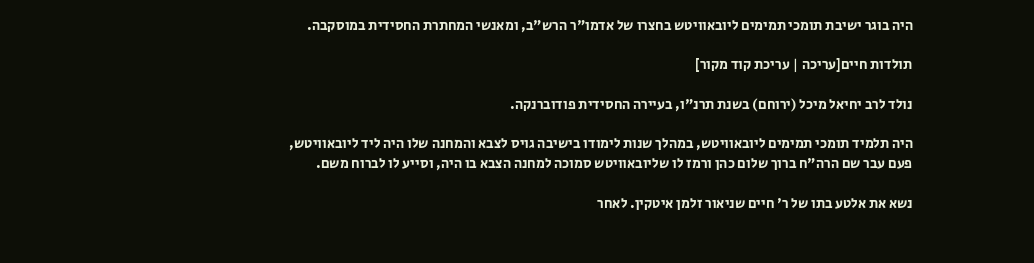היה בוגר ישיבת תומכי תמימים ליובאוויטש בחצרו של אדמו"ר הרש"ב, ומאנשי המחתרת החסידית במוסקבה.

תולדות חיים[עריכה | עריכת קוד מקור]

נולד לרב יחיאל מיכל (ירוחם) בשנת תרנ"ו, בעיירה החסידית פודוברנקה.

היה תלמיד תומכי תמימים ליובאוויטש, במהלך שנות לימודו בישיבה גויס לצבא והמחנה שלו היה ליד ליובאוויטש, פעם עבר שם הרה"ח ברוך שלום כהן ורמז לו שליובאוויטש סמוכה למחנה הצבא בו היה, וסייע לו לברוח משם.

נשא את אלטע בתו של ר' חיים שניאור זלמן איטקין. לאחר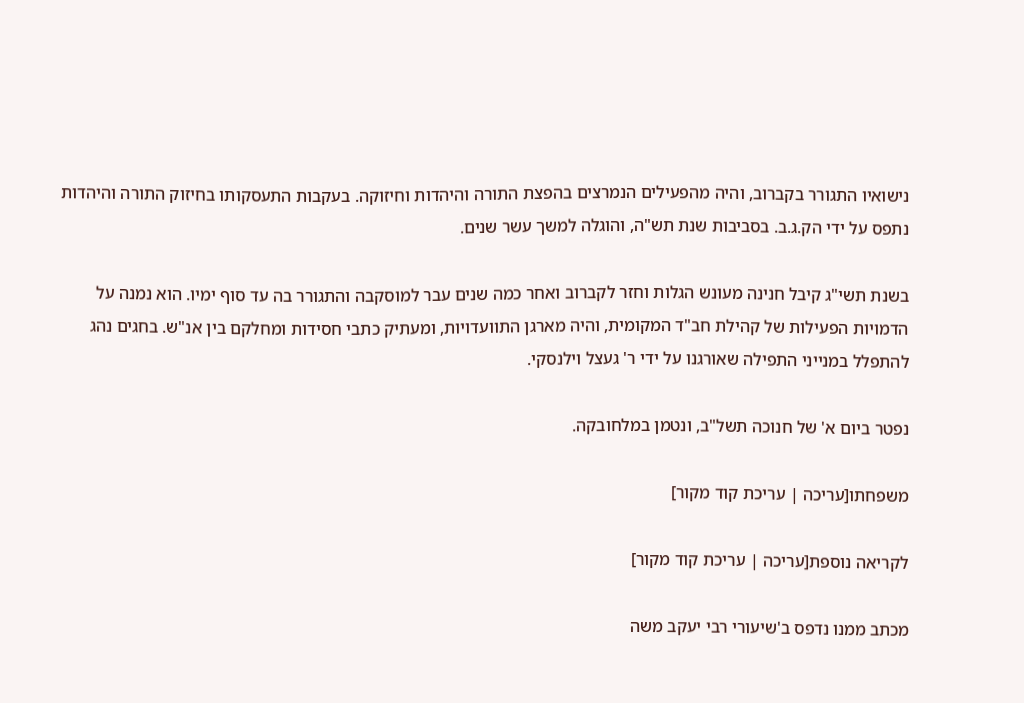נישואיו התגורר בקברוב, והיה מהפעילים הנמרצים בהפצת התורה והיהדות וחיזוקה. בעקבות התעסקותו בחיזוק התורה והיהדות נתפס על ידי הק.ג.ב. בסביבות שנת תש"ה, והוגלה למשך עשר שנים.

בשנת תשי"ג קיבל חנינה מעונש הגלות וחזר לקברוב ואחר כמה שנים עבר למוסקבה והתגורר בה עד סוף ימיו. הוא נמנה על הדמויות הפעילות של קהילת חב"ד המקומית, והיה מארגן התוועדויות, ומעתיק כתבי חסידות ומחלקם בין אנ"ש. בחגים נהג להתפלל במנייני התפילה שאורגנו על ידי ר' געצל וילנסקי.

נפטר ביום א' של חנוכה תשל"ב, ונטמן במלחובקה.

משפחתו[עריכה | עריכת קוד מקור]

לקריאה נוספת[עריכה | עריכת קוד מקור]

מכתב ממנו נדפס ב'שיעורי רבי יעקב משה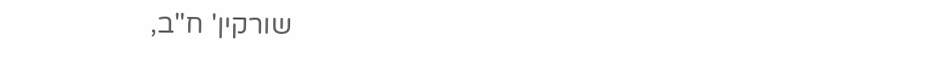שורקין' ח"ב,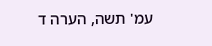עמ' תשה, הערה ד